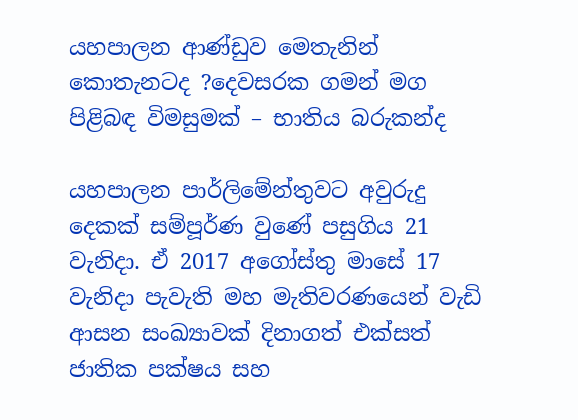යහපාලන ආණ්ඩුව මෙතැනින් කොතැනටද ?දෙවසරක ගමන් මග පිළිබඳ විමසුමක් – භාතිය බරුකන්ද

යහපාලන පාර්ලිමේන්තුවට අවුරුදු දෙකක් සම්පූර්ණ වුණේ පසුගිය 21 වැනිදා. ඒ 2017 අගෝස්තු මාසේ 17 වැනිදා පැවැති මහ මැතිවරණයෙන් වැඩි ආසන සංඛ්‍යාවක් දිනාගත් එක්සත් ජාතික පක්ෂය සහ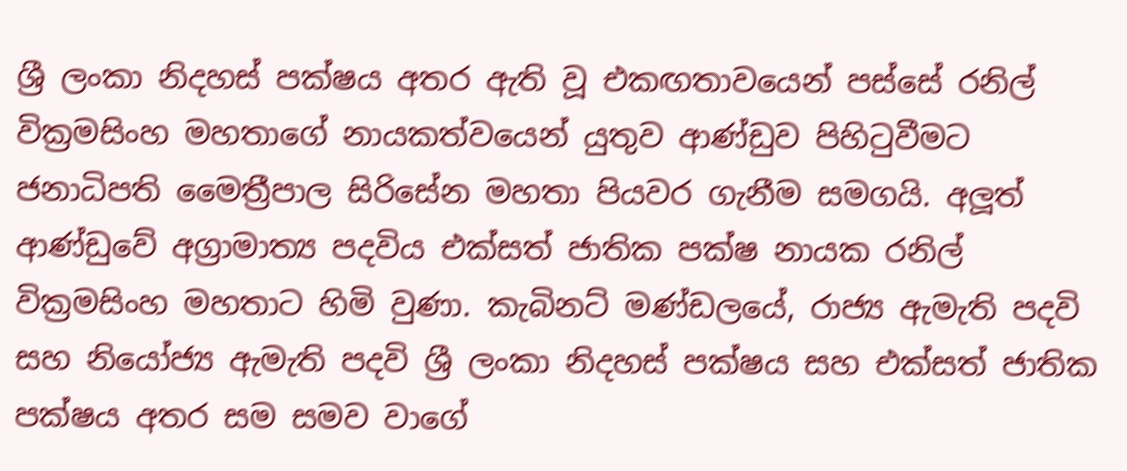ශ්‍රී ලංකා නිදහස් පක්ෂය අතර ඇති වූ එකඟතාවයෙන් පස්සේ රනිල් වික්‍රමසිංහ මහතාගේ නායකත්වයෙන් යුතුව ආණ්ඩුව පිහිටුවීමට ජනාධිපති මෛත්‍රීපාල සිරිසේන මහතා පියවර ගැනීම සමගයි. අලූත් ආණ්ඩුවේ අග්‍රාමාත්‍ය පදවිය එක්සත් ජාතික පක්ෂ නායක රනිල් වික්‍රමසිංහ මහතාට හිමි වුණා. කැබිනට් මණ්ඩලයේ, රාජ්‍ය ඇමැති පදවි සහ නියෝජ්‍ය ඇමැති පදවි ශ්‍රී ලංකා නිදහස් පක්ෂය සහ එක්සත් ජාතික පක්ෂය අතර සම සමව වාගේ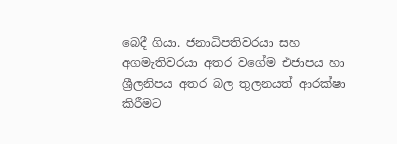බෙදී ගියා. ජනාධිපතිවරයා සහ අගමැතිවරයා අතර වගේම එජාපය හා ශ්‍රීලනිපය අතර බල තුලනයත් ආරක්ෂා කිරීමට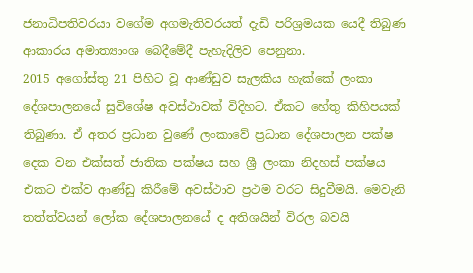ජනාධිපතිවරයා වගේම අගමැතිවරයත් දැඩි පරිශ්‍රමයක යෙදී තිබුණ ආකාරය අමාත්‍යාංශ බෙදීමේදී පැහැදිලිව පෙනුනා.
2015 අගෝස්තු 21 පිහිට වූ ආණ්ඩුව සැලකිය හැක්කේ ලංකා දේශපාලනයේ සුවිශේෂ අවස්ථාවක් විදිහට. ඒකට හේතු කිහිපයක් තිබුණා. ඒ අතර ප්‍රධාන වුණේ ලංකාවේ ප්‍රධාන දේශපාලන පක්ෂ දෙක වන එක්සත් ජාතික පක්ෂය සහ ශ්‍රී ලංකා නිදහස් පක්ෂය එකට එක්ව ආණ්ඩු කිරීමේ අවස්ථාව ප්‍රථම වරට සිදුවීමයි. මෙවැනි තත්ත්වයන් ලෝක දේශපාලනයේ ද අතිශයින් විරල බවයි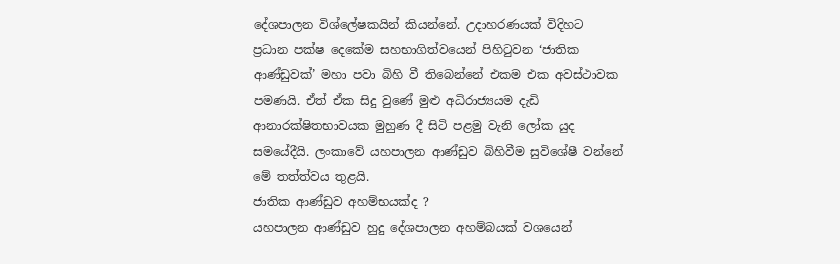දේශපාලන විශ්ලේෂකයින් කියන්නේ. උදාහරණයක් විදිහට ප්‍රධාන පක්ෂ දෙකේම සහභාගිත්වයෙන් පිහිටුවන ‘ජාතික ආණ්ඩුවක්’ මහා පවා බිහි වී තිබෙන්නේ එකම එක අවස්ථාවක පමණයි. ඒත් ඒක සිදු වුණේ මුළු අධිරාජ්‍යයම දැඩි ආනාරක්ෂිතභාවයක මුහුණ දී සිටි පළමු වැනි ලෝක යුද සමයේදීයි. ලංකාවේ යහපාලන ආණ්ඩුව බිහිවීම සුවිශේෂී වන්නේ මේ තත්ත්වය තුළයි.
ජාතික ආණ්ඩුව අහම්භයක්ද ?
යහපාලන ආණ්ඩුව හුදු දේශපාලන අහම්බයක් වශයෙන්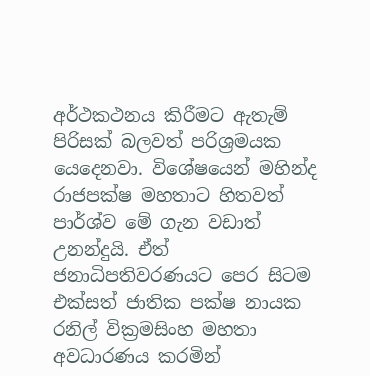අර්ථකථනය කිරීමට ඇතැම් පිරිසක් බලවත් පරිශ්‍රමයක යෙදෙනවා. විශේෂයෙන් මහින්ද රාජපක්ෂ මහතාට හිතවත් පාර්ශ්ව මේ ගැන වඩාත් උනන්දුයි. ඒත් ජනාධිපතිවරණයට පෙර සිටම එක්සත් ජාතික පක්ෂ නායක රනිල් වික්‍රමසිංහ මහතා අවධාරණය කරමින්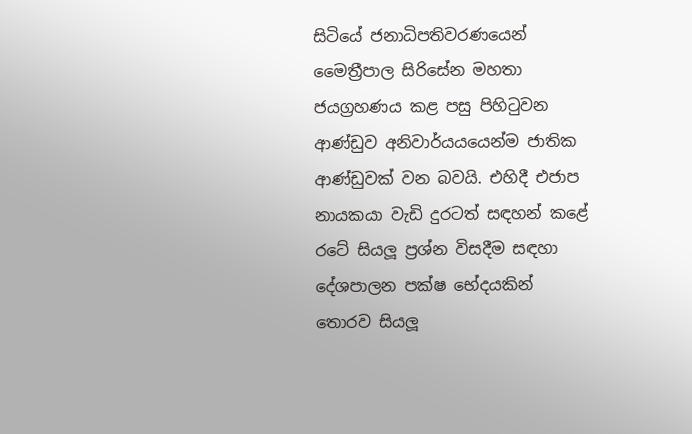සිටියේ ජනාධිපතිවරණයෙන් මෛත්‍රීපාල සිරිසේන මහතා ජයග්‍රහණය කළ පසු පිහිටුවන ආණ්ඩුව අනිවාර්යයයෙන්ම ජාතික ආණ්ඩුවක් වන බවයි. එහිදී එජාප නායකයා වැඩි දුරටත් සඳහන් කළේ රටේ සියලූ ප්‍රශ්න විසදීම සඳහා දේශපාලන පක්ෂ භේදයකින් තොරව සියලූ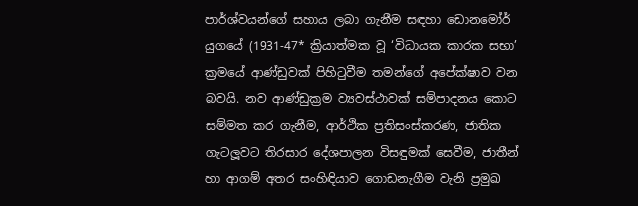පාර්ශ්වයන්ගේ සහාය ලබා ගැනීම සඳහා ඩොනමෝර් යුගයේ (1931-47* ක්‍රියාත්මක වූ ‘විධායක කාරක සභා’ ක්‍රමයේ ආණ්ඩුවක් පිහිටුවීම තමන්ගේ අපේක්ෂාව වන බවයි. නව ආණ්ඩුක්‍රම ව්‍යවස්ථාවක් සම්පාදනය කොට සම්මත කර ගැනීම, ආර්ථික ප්‍රතිසංස්කරණ, ජාතික ගැටලූවට තිරසාර දේශපාලන විසඳුමක් සෙවීම, ජාතීන් හා ආගම් අතර සංහිඳියාව ගොඩනැගීම වැනි ප්‍රමුඛ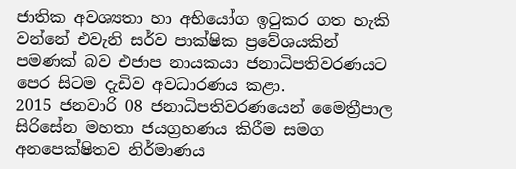ජාතික අවශ්‍යතා හා අභියෝග ඉටුකර ගත හැකි වන්නේ එවැනි සර්ව පාක්ෂික ප්‍රවේශයකින් පමණක් බව එජාප නායකයා ජනාධිපතිවරණයට පෙර සිටම දැඩිව අවධාරණය කළා.
2015 ජනවාරි 08 ජනාධිපතිවරණයෙන් මෛත්‍රීපාල සිරිසේන මහතා ජයග්‍රහණය කිරීම සමග අනපෙක්ෂිතව නිර්මාණය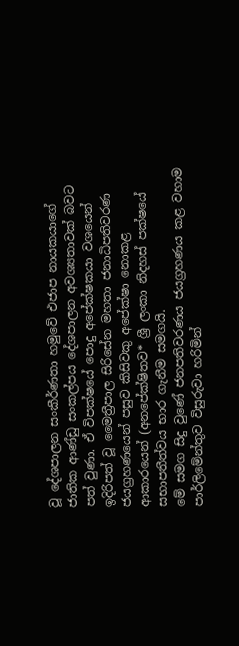වූ දේශපාලන සංකීර්ණතා හමුවේ එජාප නායකයාගේ ජාතික ආණ්ඩු සංකල්පය දේශපාලන අවශ්‍යතාවක් බවට පත් වුණා. ඒ විපක්ෂයේ පොදු අපේක්ෂකයා වශයෙන් ඉදිරිපත් වූ මෛත්‍රීපාල සිරිසේන මහතා ජනාධිපතිවරණ ජයග්‍රහණයෙන් පසුව කිසිවකු අපේක්ෂා නොකළ ආකාරයෙන් (අනපේක්ෂිතව* ශ්‍රී ලංකා නිදහස් පක්ෂයේ සභාපතීත්වය භාර ගැනීම සමගයි.
මේ සමග සිදු වුණේ ජනපතිවරණය ජයග්‍රහණය කළ වහාම පාර්ලිමේන්තුව විසුරුවා හරිමින්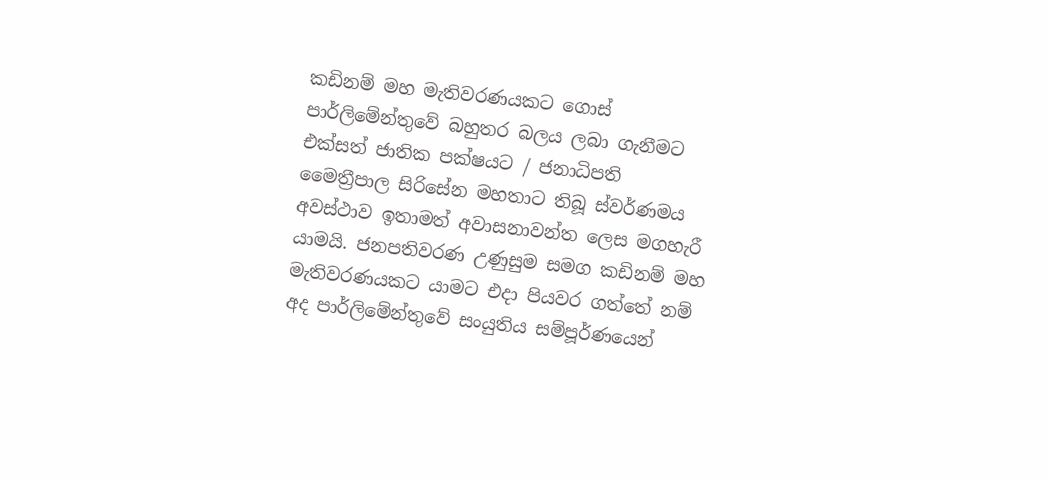කඩිනම් මහ මැතිවරණයකට ගොස් පාර්ලිමේන්තුවේ බහුතර බලය ලබා ගැනීමට එක්සත් ජාතික පක්ෂයට / ජනාධිපති මෛත්‍රීපාල සිරිසේන මහතාට තිබූ ස්වර්ණමය අවස්ථාව ඉතාමත් අවාසනාවන්ත ලෙස මගහැරී යාමයි. ජනපතිවරණ උණුසුම සමග කඩිනම් මහ මැතිවරණයකට යාමට එදා පියවර ගත්තේ නම් අද පාර්ලිමේන්තුවේ සංයුතිය සම්පූර්ණයෙන්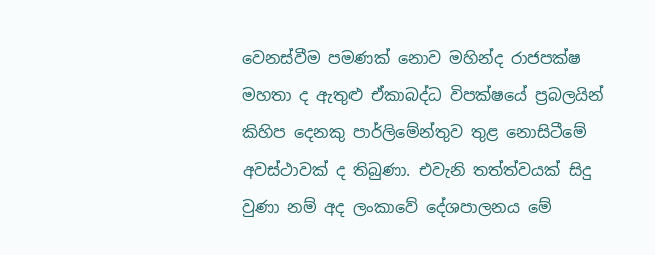වෙනස්වීම පමණක් නොව මහින්ද රාජපක්ෂ මහතා ද ඇතුළු ඒකාබද්ධ විපක්ෂයේ ප්‍රබලයින් කිහිප දෙනකු පාර්ලිමේන්තුව තුළ නොසිටීමේ අවස්ථාවක් ද තිබුණා. එවැනි තත්ත්වයක් සිදු වුණා නම් අද ලංකාවේ දේශපාලනය මේ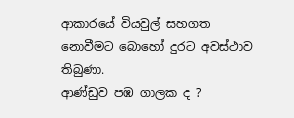ආකාරයේ වියවුල් සහගත නොවීමට බොහෝ දුරට අවස්ථාව තිබුණා.
ආණ්ඩුව පඹ ගාලක ද ?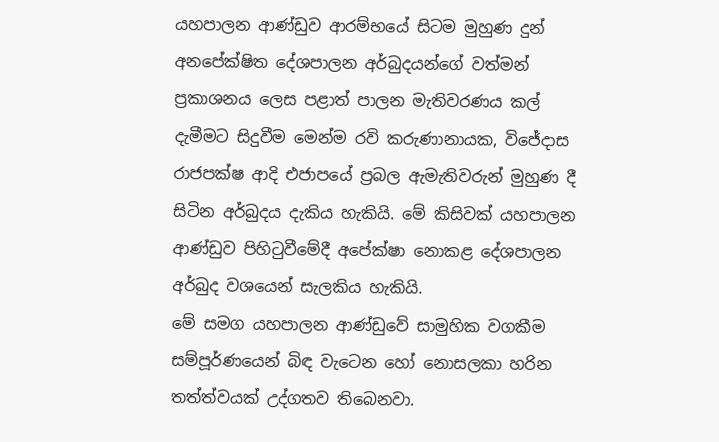යහපාලන ආණ්ඩුව ආරම්භයේ සිටම මුහුණ දුන් අනපේක්ෂිත දේශපාලන අර්බුදයන්ගේ වත්මන් ප්‍රකාශනය ලෙස පළාත් පාලන මැතිවරණය කල් දැමීමට සිදුවීම මෙන්ම රවි කරුණානායක, විජේදාස රාජපක්ෂ ආදි එජාපයේ ප්‍රබල ඇමැතිවරුන් මුහුණ දී සිටින අර්බුදය දැකිය හැකියි. මේ කිසිවක් යහපාලන ආණ්ඩුව පිහිටුවීමේදී අපේක්ෂා නොකළ දේශපාලන අර්බුද වශයෙන් සැලකිය හැකියි.
මේ සමග යහපාලන ආණ්ඩුවේ සාමුහික වගකීම සම්පූර්ණයෙන් බිඳ වැටෙන හෝ නොසලකා හරින තත්ත්වයක් උද්ගතව තිබෙනවා.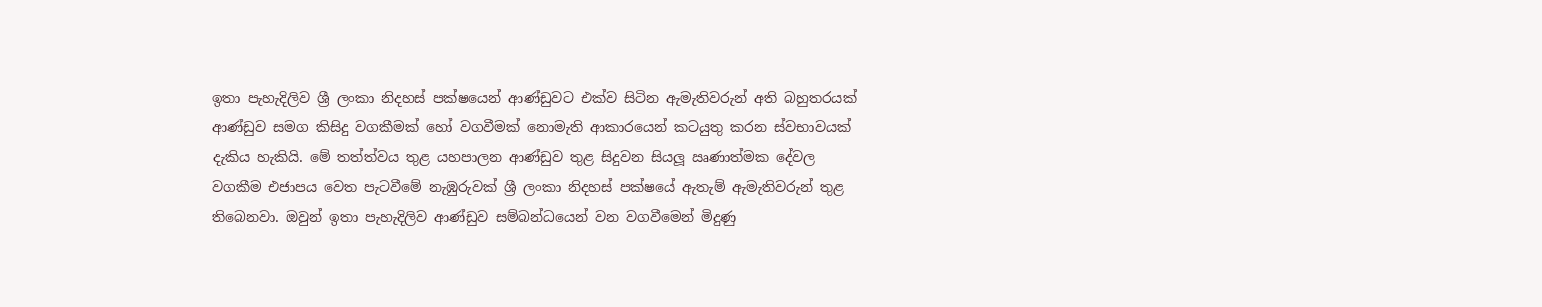ඉතා පැහැදිලිව ශ්‍රී ලංකා නිදහස් පක්ෂයෙන් ආණ්ඩුවට එක්ව සිටින ඇමැතිවරුන් අති බහුතරයක් ආණ්ඩුව සමග කිසිදු වගකීමක් හෝ වගවීමක් නොමැති ආකාරයෙන් කටයුතු කරන ස්වභාවයක් දැකිය හැකියි. මේ තත්ත්වය තුළ යහපාලන ආණ්ඩුව තුළ සිදුවන සියලූ ඍණාත්මක දේවල වගකීම එජාපය වෙත පැටවීමේ නැඹුරුවක් ශ්‍රී ලංකා නිදහස් පක්ෂයේ ඇතැම් ඇමැතිවරුන් තුළ තිබෙනවා. ඔවුන් ඉතා පැහැදිලිව ආණ්ඩුව සම්බන්ධයෙන් වන වගවීමෙන් මිදුණු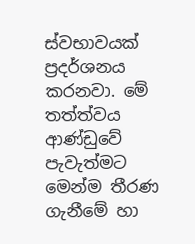ස්වභාවයක් ප්‍රදර්ශනය කරනවා. මේ තත්ත්වය ආණ්ඩුවේ පැවැත්මට මෙන්ම තීරණ ගැනීමේ හා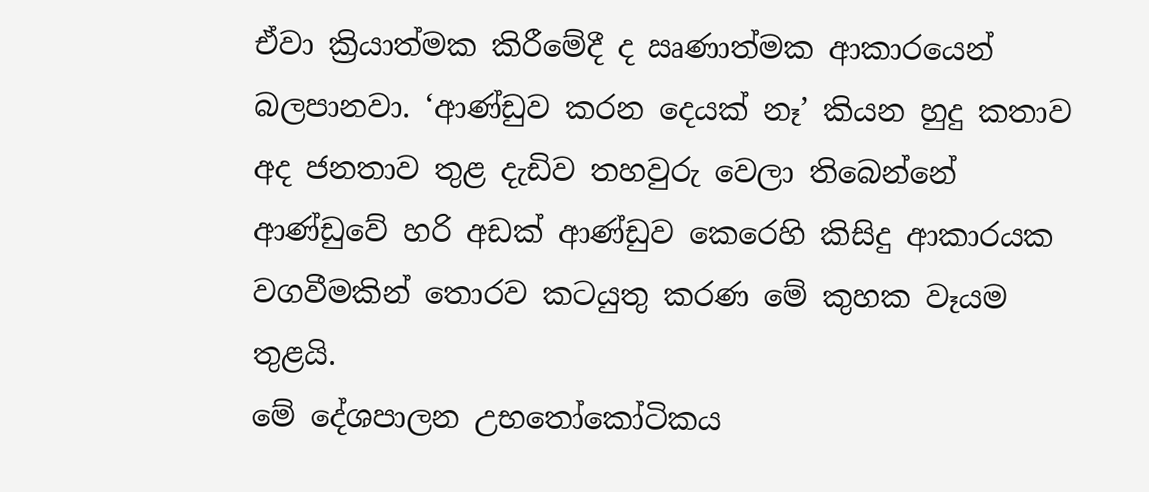ඒවා ක්‍රියාත්මක කිරීමේදී ද ඍණාත්මක ආකාරයෙන් බලපානවා. ‘ආණ්ඩුව කරන දෙයක් නෑ’ කියන හුදු කතාව අද ජනතාව තුළ දැඩිව තහවුරු වෙලා තිබෙන්නේ ආණ්ඩුවේ හරි අඩක් ආණ්ඩුව කෙරෙහි කිසිදු ආකාරයක වගවීමකින් තොරව කටයුතු කරණ මේ කුහක වෑයම තුළයි.
මේ දේශපාලන උභතෝකෝටිකය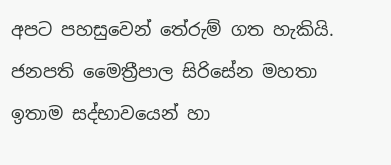අපට පහසුවෙන් තේරුම් ගත හැකියි. ජනපති මෛත්‍රීපාල සිරිසේන මහතා ඉතාම සද්භාවයෙන් හා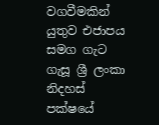වගවීමකින් යුතුව එජාපය සමග ගැට ගැසූ ශ්‍රී ලංකා නිදහස් පක්ෂයේ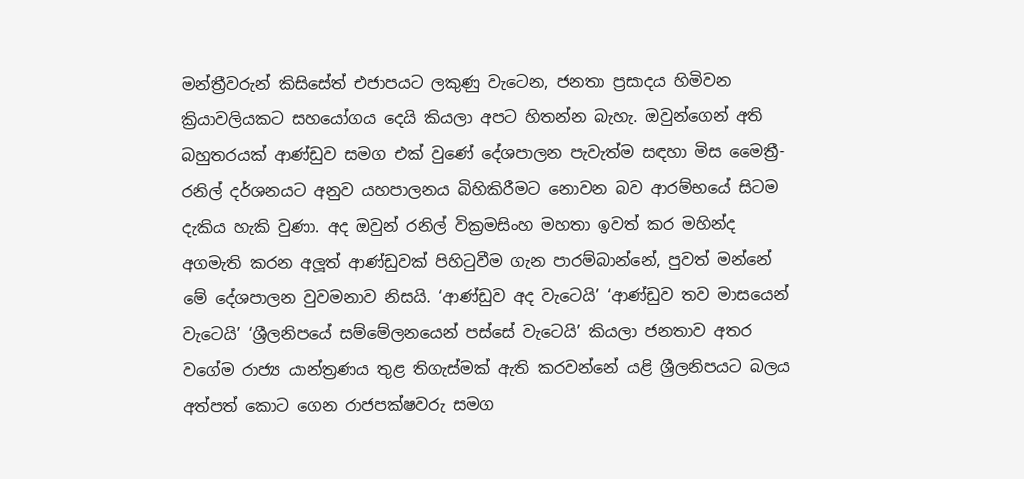මන්ත්‍රීවරුන් කිසිසේත් එජාපයට ලකුණු වැටෙන, ජනතා ප්‍රසාදය හිමිවන ක්‍රියාවලියකට සහයෝගය දෙයි කියලා අපට හිතන්න බැහැ. ඔවුන්ගෙන් අති බහුතරයක් ආණ්ඩුව සමග එක් වුණේ දේශපාලන පැවැත්ම සඳහා මිස මෛත්‍රී-රනිල් දර්ශනයට අනුව යහපාලනය බිහිකිරීමට නොවන බව ආරම්භයේ සිටම දැකිය හැකි වුණා. අද ඔවුන් රනිල් වික්‍රමසිංහ මහතා ඉවත් කර මහින්ද අගමැති කරන අලූත් ආණ්ඩුවක් පිහිටුවීම ගැන පාරම්බාන්නේ, පුවත් මන්නේ මේ දේශපාලන වුවමනාව නිසයි. ‘ආණ්ඩුව අද වැටෙයි’ ‘ආණ්ඩුව තව මාසයෙන් වැටෙයි’ ‘ශ්‍රීලනිපයේ සම්මේලනයෙන් පස්සේ වැටෙයි’ කියලා ජනතාව අතර වගේම රාජ්‍ය යාන්ත්‍රණය තුළ තිගැස්මක් ඇති කරවන්නේ යළි ශ්‍රීලනිපයට බලය අත්පත් කොට ගෙන රාජපක්ෂවරු සමග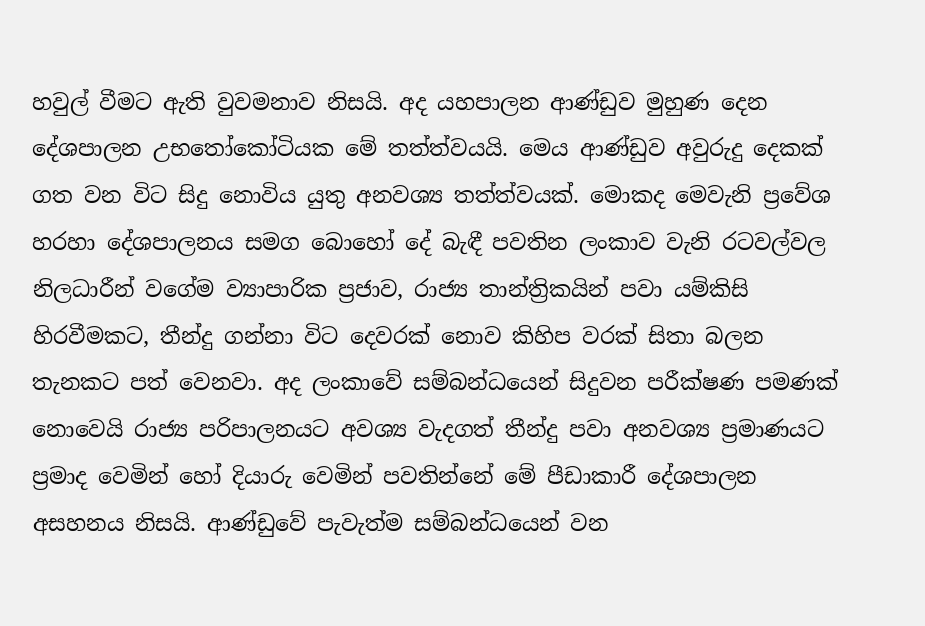හවුල් වීමට ඇති වුවමනාව නිසයි. අද යහපාලන ආණ්ඩුව මුහුණ දෙන දේශපාලන උභතෝකෝටියක මේ තත්ත්වයයි. මෙය ආණ්ඩුව අවුරුදු දෙකක් ගත වන විට සිදු නොවිය යුතු අනවශ්‍ය තත්ත්වයක්. මොකද මෙවැනි ප්‍රවේශ හරහා දේශපාලනය සමග බොහෝ දේ බැඳී පවතින ලංකාව වැනි රටවල්වල නිලධාරීන් වගේම ව්‍යාපාරික ප්‍රජාව, රාජ්‍ය තාන්ත්‍රිකයින් පවා යම්කිසි හිරවීමකට, තීන්දු ගන්නා විට දෙවරක් නොව කිහිප වරක් සිතා බලන තැනකට පත් වෙනවා. අද ලංකාවේ සම්බන්ධයෙන් සිදුවන පරීක්ෂණ පමණක් නොවෙයි රාජ්‍ය පරිපාලනයට අවශ්‍ය වැදගත් තීන්දු පවා අනවශ්‍ය ප්‍රමාණයට ප්‍රමාද වෙමින් හෝ දියාරු වෙමින් පවතින්නේ මේ පීඩාකාරී දේශපාලන අසහනය නිසයි. ආණ්ඩුවේ පැවැත්ම සම්බන්ධයෙන් වන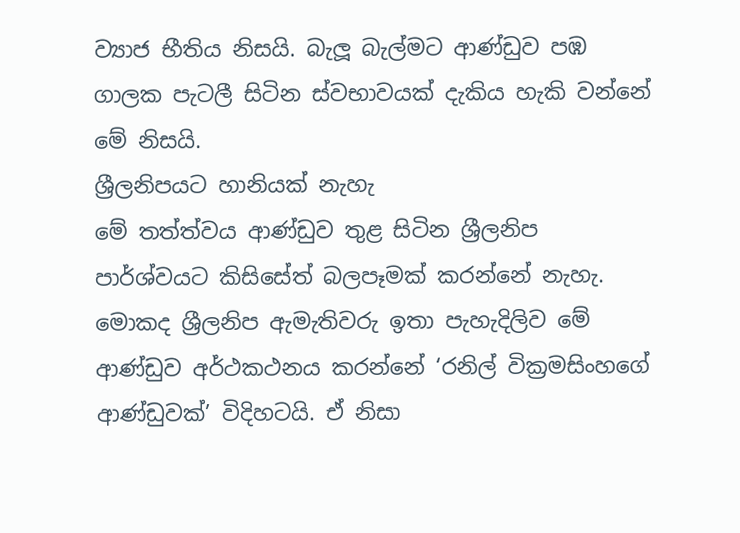ව්‍යාජ භීතිය නිසයි. බැලූ බැල්මට ආණ්ඩුව පඹ ගාලක පැටලී සිටින ස්වභාවයක් දැකිය හැකි වන්නේ මේ නිසයි.
ශ්‍රීලනිපයට හානියක් නැහැ
මේ තත්ත්වය ආණ්ඩුව තුළ සිටින ශ්‍රීලනිප පාර්ශ්වයට කිසිසේත් බලපෑමක් කරන්නේ නැහැ. මොකද ශ්‍රීලනිප ඇමැතිවරු ඉතා පැහැදිලිව මේ ආණ්ඩුව අර්ථකථනය කරන්නේ ‘රනිල් වික්‍රමසිංහගේ ආණ්ඩුවක්’ විදිහටයි. ඒ නිසා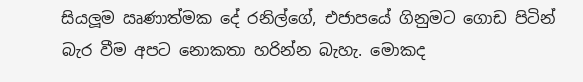සියලූම ඍණාත්මක දේ රනිල්ගේ, එජාපයේ ගිනුමට ගොඩ පිටින් බැර වීම අපට නොකතා හරින්න බැහැ. මොකද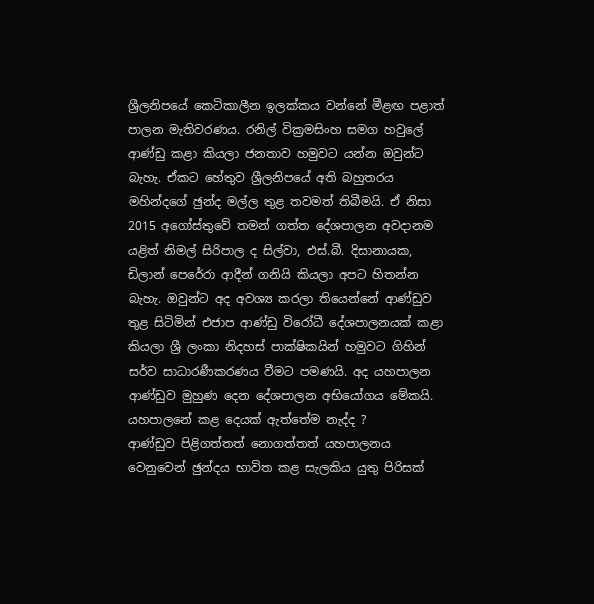ශ්‍රීලනිපයේ කෙටිකාලීන ඉලක්කය වන්නේ මීළඟ පළාත් පාලන මැතිවරණය. රනිල් වික්‍රමසිංහ සමග හවුලේ ආණ්ඩු කළා කියලා ජනතාව හමුවට යන්න ඔවුන්ට බැහැ. ඒකට හේතුව ශ්‍රීලනිපයේ අති බහුතරය මහින්දගේ ඡුන්ද මල්ල තුළ තවමත් තිබීමයි. ඒ නිසා 2015 අගෝස්තුවේ තමන් ගත්ත දේශපාලන අවදානම යළිත් නිමල් සිරිපාල ද සිල්වා, එස්.බී. දිසානායක, ඩිලාන් පෙරේරා ආදීන් ගනියි කියලා අපට හිතන්න බැහැ. ඔවුන්ට අද අවශ්‍ය කරලා තියෙන්නේ ආණ්ඩුව තුළ සිටිමින් එජාප ආණ්ඩු විරෝධී දේශපාලනයක් කළා කියලා ශ්‍රී ලංකා නිදහස් පාක්ෂිකයින් හමුවට ගිහින් සර්ව සාධාරණීකරණය වීමට පමණයි. අද යහපාලන ආණ්ඩුව මුහුණ දෙන දේශපාලන අභියෝගය මේකයි.
යහපාලනේ කළ දෙයක් ඇත්තේම නැද්ද ?
ආණ්ඩුව පිළිගත්තත් නොගත්තත් යහපාලනය වෙනුවෙන් ඡුන්දය භාවිත කළ සැලකිය යුතු පිරිසක්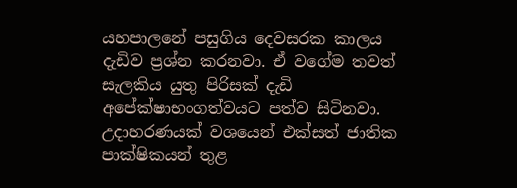යහපාලනේ පසුගිය දෙවසරක කාලය දැඩිව ප්‍රශ්න කරනවා. ඒ වගේම තවත් සැලකිය යුතු පිරිසක් දැඩි අපේක්ෂාභංගත්වයට පත්ව සිටිනවා. උදාහරණයක් වශයෙන් එක්සත් ජාතික පාක්ෂිකයන් තුළ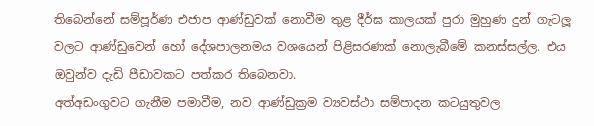තිබෙන්නේ සම්පූර්ණ එජාප ආණ්ඩුවක් නොවීම තුළ දීර්ඝ කාලයක් පුරා මුහුණ දුන් ගැටලූ වලට ආණ්ඩුවෙන් හෝ දේශපාලනමය වශයෙන් පිළිසරණක් නොලැබීමේ කනස්සල්ල. එය ඔවුන්ව දැඩි පීඩාවකට පත්කර තිබෙනවා.
අත්අඩංගුවට ගැනීම පමාවීම, නව ආණ්ඩුක්‍රම ව්‍යවස්ථා සම්පාදන කටයුතුවල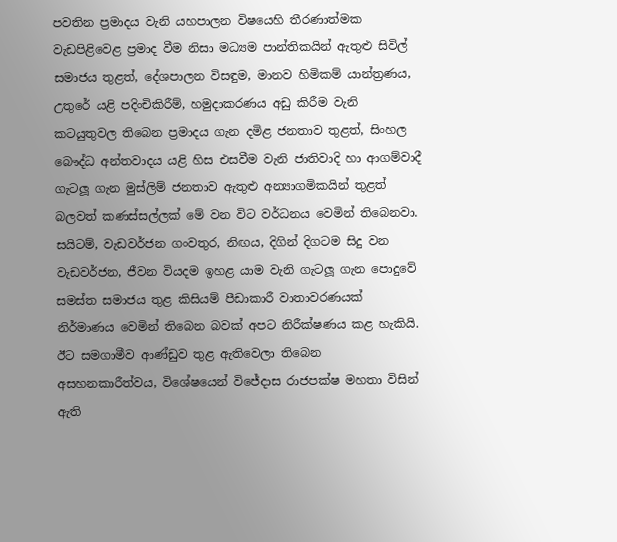පවතින ප්‍රමාදය වැනි යහපාලන විෂයෙහි තීරණාත්මක වැඩපිළිවෙළ ප්‍රමාද වීම නිසා මධ්‍යම පාන්තිකයින් ඇතුළු සිවිල් සමාජය තුළත්, දේශපාලන විසඳුම, මානව හිමිකම් යාන්ත්‍රණය, උතුරේ යළි පදිංචිකිරීම්, හමුදාකරණය අඩු කිරීම වැනි කටයුතුවල තිබෙන ප්‍රමාදය ගැන දමිළ ජනතාව තුළත්, සිංහල බෞද්ධ අන්තවාදය යළි හිස එසවීම වැනි ජාතිවාදි හා ආගම්වාදී ගැටලූ ගැන මුස්ලිම් ජනතාව ඇතුළු අන්‍යාගමිකයින් තුළත් බලවත් කණස්සල්ලක් මේ වන විට වර්ධනය වෙමින් තිබෙනවා. සයිටම්, වැඩවර්ජන ගංවතුර, නිඟය, දිගින් දිගටම සිදු වන වැඩවර්ජන, ජීවන වියදම ඉහළ යාම වැනි ගැටලූ ගැන පොදුවේ සමස්ත සමාජය තුළ කිසියම් පීඩාකාරී වාතාවරණයක් නිර්මාණය වෙමින් තිබෙන බවක් අපට නිරීක්ෂණය කළ හැකියි.
ඊට සමගාමීව ආණ්ඩුව තුළ ඇතිවෙලා තිබෙන අසහනකාරීත්වය, විශේෂයෙන් විජේදාස රාජපක්ෂ මහතා විසින් ඇති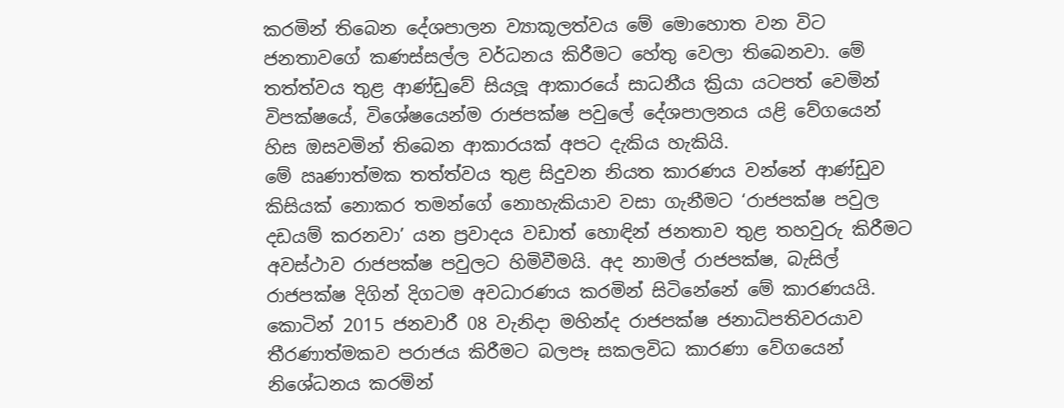කරමින් තිබෙන දේශපාලන ව්‍යාකූලත්වය මේ මොහොත වන විට ජනතාවගේ කණස්සල්ල වර්ධනය කිරීමට හේතු වෙලා තිබෙනවා. මේ තත්ත්වය තුළ ආණ්ඩුවේ සියලූ ආකාරයේ සාධනීය ක්‍රියා යටපත් වෙමින් විපක්ෂයේ, විශේෂයෙන්ම රාජපක්ෂ පවුලේ දේශපාලනය යළි වේගයෙන් හිස ඔසවමින් තිබෙන ආකාරයක් අපට දැකිය හැකියි.
මේ ඍණාත්මක තත්ත්වය තුළ සිදුවන නියත කාරණය වන්නේ ආණ්ඩුව කිසියක් නොකර තමන්ගේ නොහැකියාව වසා ගැනීමට ‘රාජපක්ෂ පවුල දඩයම් කරනවා’ යන ප්‍රවාදය වඩාත් හොඳින් ජනතාව තුළ තහවුරු කිරීමට අවස්ථාව රාජපක්ෂ පවුලට හිමිවීමයි. අද නාමල් රාජපක්ෂ, බැසිල් රාජපක්ෂ දිගින් දිගටම අවධාරණය කරමින් සිටිනේනේ මේ කාරණයයි. කොටින් 2015 ජනවාරී 08 වැනිදා මහින්ද රාජපක්ෂ ජනාධිපතිවරයාව තීරණාත්මකව පරාජය කිරීමට බලපෑ සකලවිධ කාරණා වේගයෙන් නිශේධනය කරමින්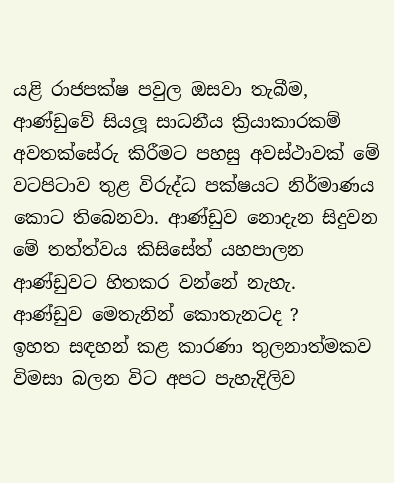යළි රාජපක්ෂ පවුල ඔසවා තැබීම, ආණ්ඩුවේ සියලූ සාධනීය ක්‍රියාකාරකම් අවතක්සේරු කිරීමට පහසු අවස්ථාවක් මේ වටපිටාව තුළ විරුද්ධ පක්ෂයට නිර්මාණය කොට තිබෙනවා. ආණ්ඩුව නොදැන සිදුවන මේ තත්ත්වය කිසිසේත් යහපාලන ආණ්ඩුවට හිතකර වන්නේ නැහැ.
ආණ්ඩුව මෙතැනින් කොතැනටද ?
ඉහත සඳහන් කළ කාරණා තුලනාත්මකව විමසා බලන විට අපට පැහැදිලිව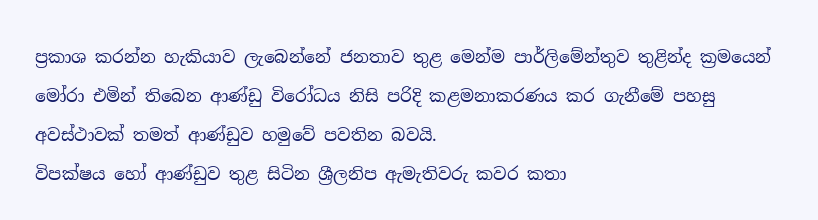ප්‍රකාශ කරන්න හැකියාව ලැබෙන්නේ ජනතාව තුළ මෙන්ම පාර්ලිමේන්තුව තුළින්ද ක්‍රමයෙන් මෝරා එමින් තිබෙන ආණ්ඩු විරෝධය නිසි පරිදි කළමනාකරණය කර ගැනීමේ පහසු අවස්ථාවක් තමත් ආණ්ඩුව හමුවේ පවතින බවයි.
විපක්ෂය හෝ ආණ්ඩුව තුළ සිටින ශ්‍රීලනිප ඇමැතිවරු කවර කතා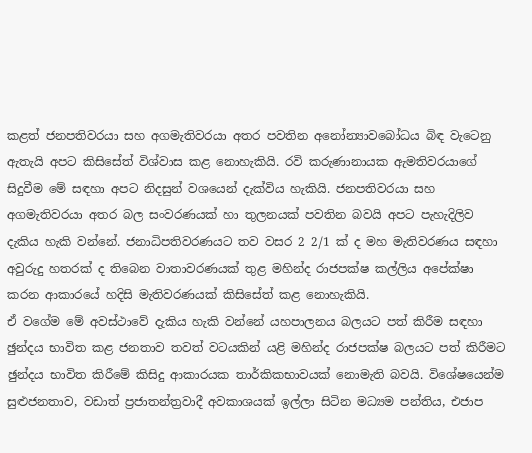කළත් ජනපතිවරයා සහ අගමැතිවරයා අතර පවතින අනෝන්‍යාවබෝධය බිඳ වැටෙනු ඇතැයි අපට කිසිසේත් විශ්වාස කළ නොහැකියි. රවි කරුණානායක ඇමතිවරයාගේ සිදුවීම මේ සඳහා අපට නිදසුන් වශයෙන් දැක්විය හැකියි. ජනපතිවරයා සහ අගමැතිවරයා අතර බල සංවරණයක් හා තුලනයක් පවතින බවයි අපට පැහැදිලිව දැකිය හැකි වන්නේ. ජනාධිපතිවරණයට තව වසර 2 2/1 ක් ද මහ මැතිවරණය සඳහා අවුරුදු හතරක් ද තිබෙන වාතාවරණයක් තුළ මහින්ද රාජපක්ෂ කල්ලිය අපේක්ෂා කරන ආකාරයේ හදිසි මැතිවරණයක් කිසිසේත් කළ නොහැකියි.
ඒ වගේම මේ අවස්ථාවේ දැකිය හැකි වන්නේ යහපාලනය බලයට පත් කිරීම සඳහා ඡුන්දය භාවිත කළ ජනතාව තවත් වටයකින් යළි මහින්ද රාජපක්ෂ බලයට පත් කිරීමට ඡුන්දය භාවිත කිරීමේ කිසිදු ආකාරයක තාර්කිකභාවයක් නොමැති බවයි. විශේෂයෙන්ම සුළුජනතාව, වඩාත් ප්‍රජාතන්ත්‍රවාදී අවකාශයක් ඉල්ලා සිටින මධ්‍යම පන්තිය, එජාප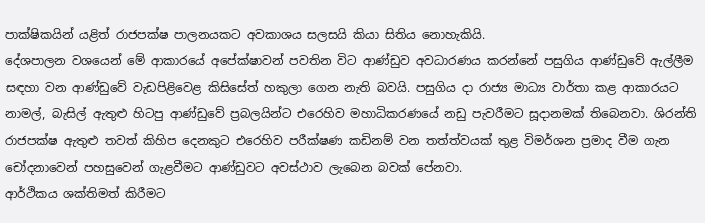පාක්ෂිකයින් යළිත් රාජපක්ෂ පාලනයකට අවකාශය සලසයි කියා සිතිය නොහැකියි.
දේශපාලන වශයෙන් මේ ආකාරයේ අපේක්ෂාවන් පවතින විට ආණ්ඩුව අවධාරණය කරන්නේ පසුගිය ආණ්ඩුවේ ඇල්ලීම සඳහා වන ආණ්ඩුවේ වැඩපිළිවෙළ කිසිසේත් හකුලා ගෙන නැති බවයි. පසුගිය දා රාජ්‍ය මාධ්‍ය වාර්තා කළ ආකාරයට නාමල්, බැසිල් ඇතුළු හිටපු ආණ්ඩුවේ ප්‍රබලයින්ට එරෙහිව මහාධිකරණයේ නඩු පැවරීමට සූදානමක් තිබෙනවා. ශිරන්ති රාජපක්ෂ ඇතුළු තවත් කිහිප දෙනකුට එරෙහිව පරීක්ෂණ කඩිනම් වන තත්ත්වයක් තුළ විමර්ශන ප්‍රමාද වීම ගැන චෝදනාවෙන් පහසුවෙන් ගැළවීමට ආණ්ඩුවට අවස්ථාව ලැබෙන බවක් පේනවා.
ආර්ථිකය ශක්තිමත් කිරීමට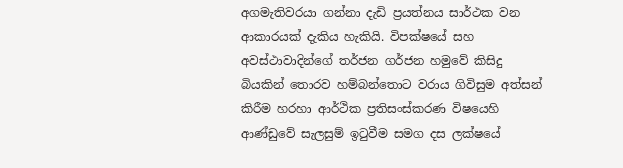අගමැතිවරයා ගන්නා දැඩි ප්‍රයත්නය සාර්ථක වන ආකාරයක් දැකිය හැකියි. විපක්ෂයේ සහ අවස්ථාවාදින්ගේ තර්ජන ගර්ජන හමුවේ කිසිදු බියකින් තොරව හම්බන්තොට වරාය ගිවිසුම අත්සන් කිරීම හරහා ආර්ථික ප්‍රතිසංස්කරණ විෂයෙහි ආණ්ඩුවේ සැලසුම් ඉටුවීම සමග දස ලක්ෂයේ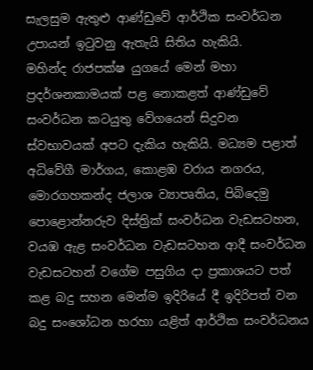සැලසුම ඇතුළු ආණ්ඩුවේ ආර්ථික සංවර්ධන උපායන් ඉටුවනු ඇතැයි සිතිය හැකියි.
මහින්ද රාජපක්ෂ යුගයේ මෙන් මහා ප්‍රදර්ශනකාමයක් පළ නොකළත් ආණ්ඩුවේ සංවර්ධන කටයුතු වේගයෙන් සිදුවන ස්වභාවයක් අපට දැකිය හැකියි. මධ්‍යම පළාත් අධිවේගී මාර්ගය, කොළඹ වරාය නගරය, මොරගහකන්ද ජලාශ ව්‍යාපෘතිය, පිබිදෙමු පොළොන්නරුව දිස්ත්‍රික් සංවර්ධන වැඩසටහන, වයඹ ඇළ සංවර්ධන වැඩසටහන ආදී සංවර්ධන වැඩසටහන් වගේම පසුගිය දා ප්‍රකාශයට පත් කළ බදු සහන මෙන්ම ඉදිරියේ දී ඉදිරිපත් වන බදු සංශෝධන හරහා යළිත් ආර්ථික සංවර්ධනය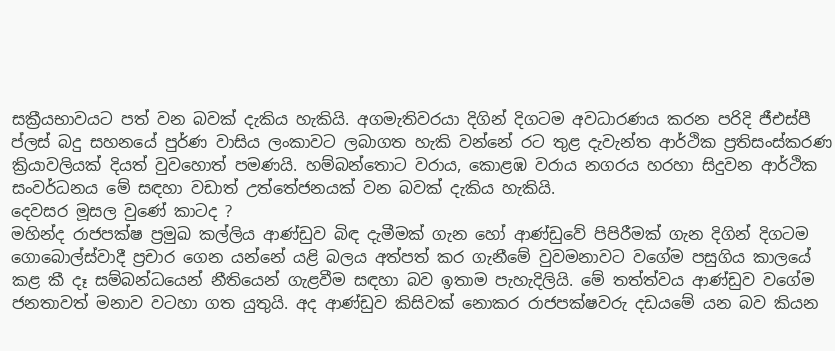සක්‍රීයභාවයට පත් වන බවක් දැකිය හැකියි. අගමැතිවරයා දිගින් දිගටම අවධාරණය කරන පරිදි ජීඑස්පී ප්ලස් බදු සහනයේ පුර්ණ වාසිය ලංකාවට ලබාගත හැකි වන්නේ රට තුළ දැවැන්ත ආර්ථික ප්‍රතිසංස්කරණ ක්‍රියාවලියක් දියත් වුවහොත් පමණයි. හම්බන්තොට වරාය, කොළඹ වරාය නගරය හරහා සිදුවන ආර්ථික සංවර්ධනය මේ සඳහා වඩාත් උත්තේජනයක් වන බවක් දැකිය හැකියි.
දෙවසර මූසල වුණේ කාටද ?
මහින්ද රාජපක්ෂ ප්‍රමුඛ කල්ලිය ආණ්ඩුව බිඳ දැමීමක් ගැන හෝ ආණ්ඩුවේ පිපිරීමක් ගැන දිගින් දිගටම ගොබොල්ස්වාදී ප්‍රචාර ගෙන යන්නේ යළි බලය අත්පත් කර ගැනීමේ වුවමනාවට වගේම පසුගිය කාලයේ කළ කී දෑ සම්බන්ධයෙන් නීතියෙන් ගැළවීම සඳහා බව ඉතාම පැහැදිලියි. මේ තත්ත්වය ආණ්ඩුව වගේම ජනතාවත් මනාව වටහා ගත යුතුයි. අද ආණ්ඩුව කිසිවක් නොකර රාජපක්ෂවරු දඩයමේ යන බව කියන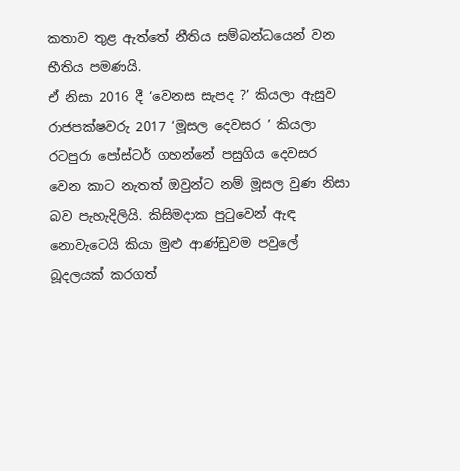කතාව තුළ ඇත්තේ නීතිය සම්බන්ධයෙන් වන භීතිය පමණයි.
ඒ නිසා 2016 දී ‘වෙනස සැපද ?’ කියලා ඇසුව රාජපක්ෂවරු 2017 ‘මූසල දෙවසර ’ කියලා රටපුරා පෝස්ටර් ගහන්නේ පසුගිය දෙවසර වෙන කාට නැතත් ඔවුන්ට නම් මූසල වුණ නිසා බව පැහැදිලියි. කිසිමදාක පුටුවෙන් ඇඳ නොවැටෙයි කියා මුළු ආණ්ඩුවම පවුලේ බූදලයක් කරගත්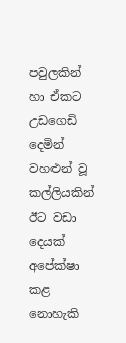පවුලකින් හා ඒකට උඩගෙඩි දෙමින් වහළුන් වූ කල්ලියකින් ඊට වඩා දෙයක් අපේක්ෂා කළ නොහැකි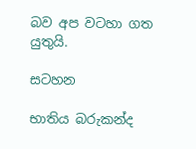බව අප වටහා ගත යුතුයි.

සටහන

භාතිය බරුකන්ද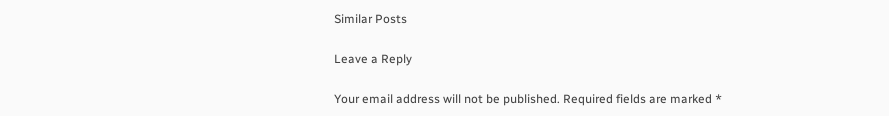Similar Posts

Leave a Reply

Your email address will not be published. Required fields are marked *